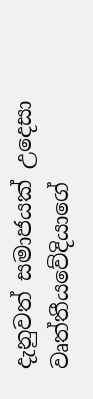දැනුවත් සමාජයක් උදෙසා වෘත්තීයවේදියාගේ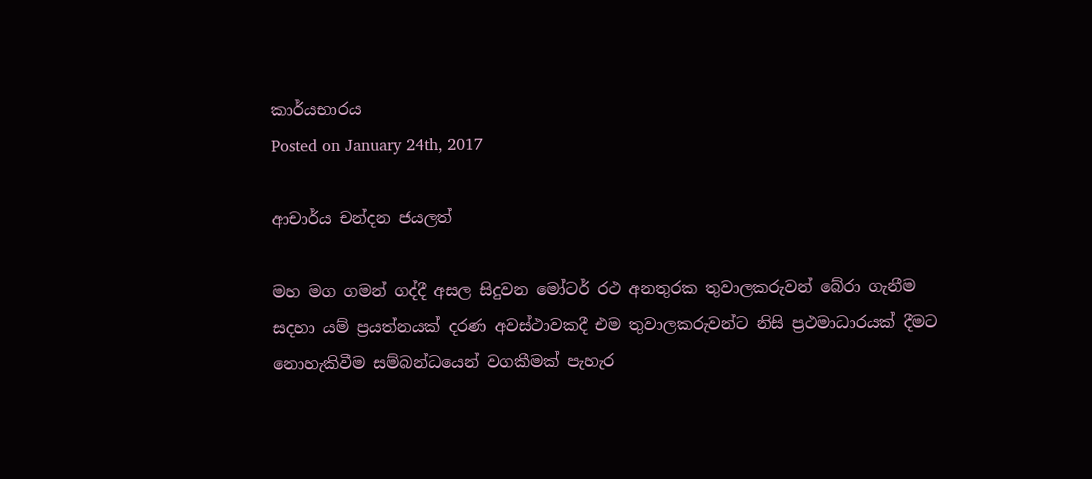කාර්යභාරය
Posted on January 24th, 2017

ආචාර්ය චන්දන ජයලත්

මහ මග ගමන් ගද්දී අසල සිදුවන මෝටර් රථ අනතුරක තුවාලකරුවන් බේරා ගැනීම සදහා යම් ප්‍රයත්නයක් දරණ අවස්ථාවකදී එම තුවාලකරුවන්ට නිසි ප්‍රථමාධාරයක් දීමට නොහැකිවීම සම්බන්ධයෙන් වගකීමක් පැහැර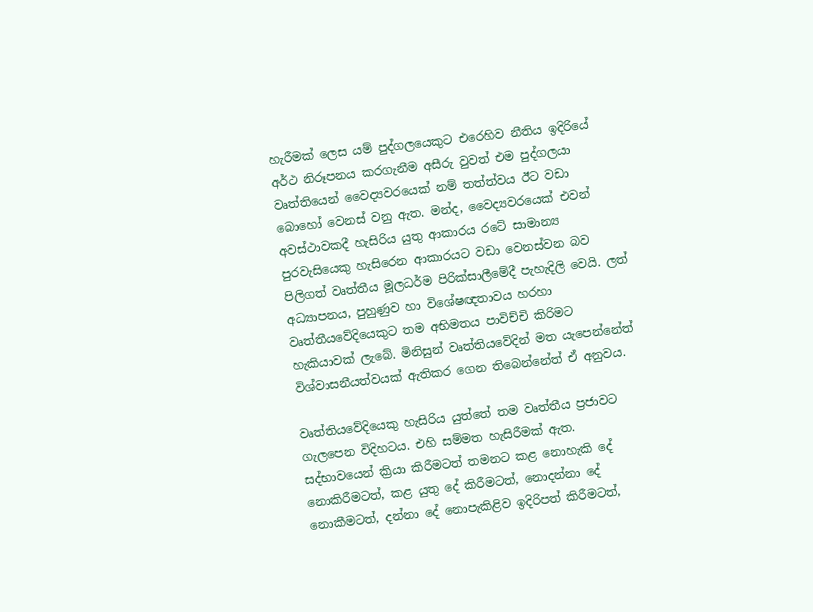හැරීමක් ලෙස යම් පුද්ගලයෙකුට එරෙහිව නීතිය ඉදිරියේ අර්ථ නිරූපනය කරගැනීම අසීරු වුවත් එම පුද්ගලයා වෘත්තියෙන් වෛද්‍යවරයෙක් නම් තත්ත්වය ඊට වඩා බොහෝ වෙනස් වනු ඇත. මන්ද, වෛද්‍යවරයෙක් එවන් අවස්ථාවකදී හැසිරිය යුතු ආකාරය රටේ සාමාන්‍ය පුරවැසියෙකු හැසිරෙන ආකාරයට වඩා වෙනස්වන බව පිලිගත් වෘත්තීය මූලධර්ම පිරික්සාලීමේදී පැහැදිලි වෙයි. ලත් අධ්‍යාපනය, පුහුණුව හා විශේෂඥතාවය හරහා වෘත්තීයවේදියෙකුට තම අභිමතය පාවිච්චි කිරිමට හැකියාවක් ලැබේ. මිනිසුන් වෘත්තියවේදින් මත යැපෙන්නේත් විශ්වාසනීයත්වයක් ඇතිකර ගෙන තිබෙන්නේත් ඒ අනුවය.

වෘත්තියවේදියෙකු හැසිරිය යුත්තේ තම වෘත්තීය ප්‍රජාවට ගැලපෙන විදිහටය. එහි සම්මත හැසිරීමක් ඇත. සද්භාවයෙන් ක්‍රියා කිරීමටත් තමනට කළ නොහැකි දේ නොකිරීමටත්, කළ යුතු දේ කිරීමටත්, නොදන්නා දේ නොකීමටත්, දන්නා දේ නොපැකිළිව ඉදිරිපත් කිරීමටත්,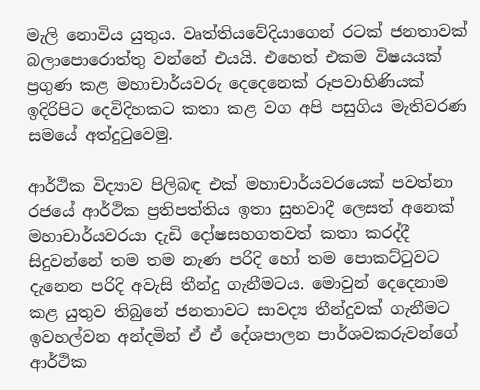මැලි නොවිය යුතුය. වෘත්තියවේදියාගෙන් රටක් ජනතාවක් බලාපොරොත්තු වන්නේ එයයි. එහෙත් එකම විෂයයක් ප්‍රගුණ කළ මහාචාර්යවරු දෙදෙනෙක් රූපවාහිණියක් ඉදිරිපිට දෙවිදිහකට කතා කළ වග අපි පසුගිය මැතිවරණ සමයේ අත්දුටුවෙමු.

ආර්ථික විද්‍යාව පිලිබඳ එක් මහාචාර්යවරයෙක් පවත්නා රජයේ ආර්ථික ප්‍රතිපත්තිය ඉතා සුභවාදී ලෙසත් අනෙක් මහාචාර්යවරයා දැඩි දෝෂසහගතවත් කතා කරද්දී සිදුවන්නේ තම තම නැණ පරිදි හෝ තම පොකට්ටුවට දැනෙන පරිදි අවැසි තීන්දු ගැනීමටය. මොවුන් දෙදෙනාම කළ යුතුව තිබුනේ ජනතාවට සාවද්‍ය තීන්දුවක් ගැනීමට ඉවහල්වන අන්දමින් ඒ ඒ දේශපාලන පාර්ශවකරුවන්ගේ ආර්ථික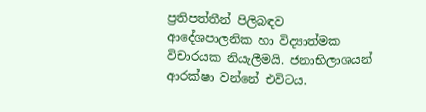ප්‍රතිපත්තීන් පිලිබඳව ආදේශපාලනික හා විද්‍යාත්මක විචාරයක නියැලීමයි. ජනාභිලාශයන් ආරක්ෂා වන්නේ එවිටය.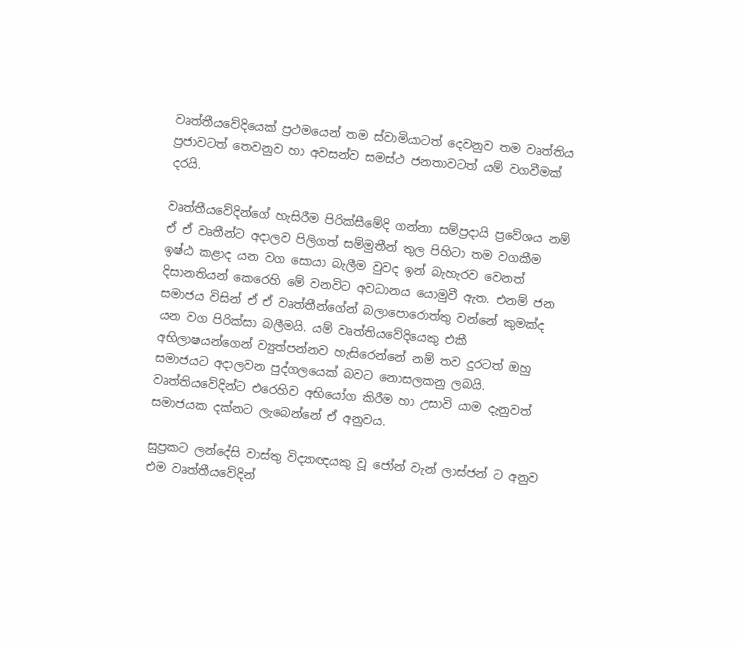වෘත්තීයවේදියෙක් ප්‍රථමයෙන් තම ස්වාමියාටත් දෙවනුව තම වෘත්තිය ප්‍රජාවටත් තෙවනුව හා අවසන්ව සමස්ථ ජනතාවටත් යම් වගවීමක් දරයි.

වෘත්තීයවේදින්ගේ හැසිරීම පිරික්සීමේදි ගන්නා සම්ප්‍රදායි ප්‍රවේශය නම් ඒ ඒ වෘතීන්ට අදාලව පිලිගත් සම්මුතීන් තුල පිහිටා තම වගකීම ඉෂ්ඨ කළාද යන වග සොයා බැලීම වුවද ඉන් බැහැරව වෙනත් දිසානතියන් කෙරෙහි මේ වනවිට අවධානය යොමුවී ඇත. එනම් ජන සමාජය විසින් ඒ ඒ වෘත්තීන්ගේන් බලාපොරොත්තු වන්නේ කුමක්ද යන වග පිරික්සා බලීමයි. යම් වෘත්තියවේදියෙකු එකී අභිලාෂයන්ගෙන් ව්‍යුත්පන්නව හැසිරෙන්නේ නම් තව දුරටත් ඔහු සමාජයට අදාලවන පුද්ගලයෙක් බවට නොසලකනු ලබයි. වෘත්තියවේදින්ට එරෙහිව අභියෝග කිරීම හා උසාවි යාම දැනුවත් සමාජයක දක්නට ලැබෙන්නේ ඒ අනුවය.

සුප්‍රකට ලන්දේසි වාස්තු විද්‍යාඥයකු වූ ජෝන් වැන් ලාස්ජන් ට අනුව එම වෘත්තීයවේදින්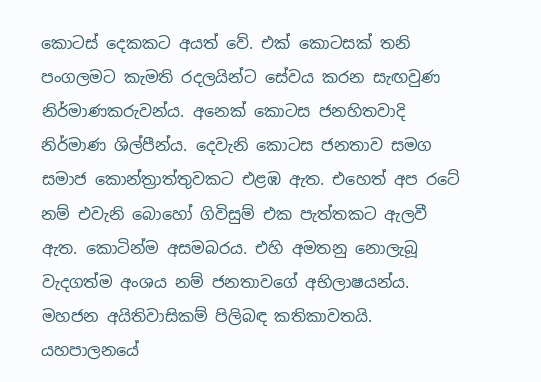කොටස් දෙකකට අයත් වේ. එක් කොටසක් තනි පංගලමට කැමති රදලයින්ට සේවය කරන සැඟවුණ නිර්මාණකරුවන්ය. අනෙක් කොටස ජනහිතවාදි නිර්මාණ ශිල්පීන්ය. දෙවැනි කොටස ජනතාව සමග සමාජ කොන්ත්‍රාත්තුවකට එළඹ ඇත. එහෙත් අප රටේ නම් එවැනි බොහෝ ගිවිසුම් එක පැත්තකට ඇලවී ඇත. කොටින්ම අසමබරය. එහි අමතනු නොලැබූ වැදගත්ම අංශය නම් ජනතාවගේ අභිලාෂයන්ය. මහජන අයිතිවාසිකම් පිලිබඳ කතිකාවතයි. යහපාලනයේ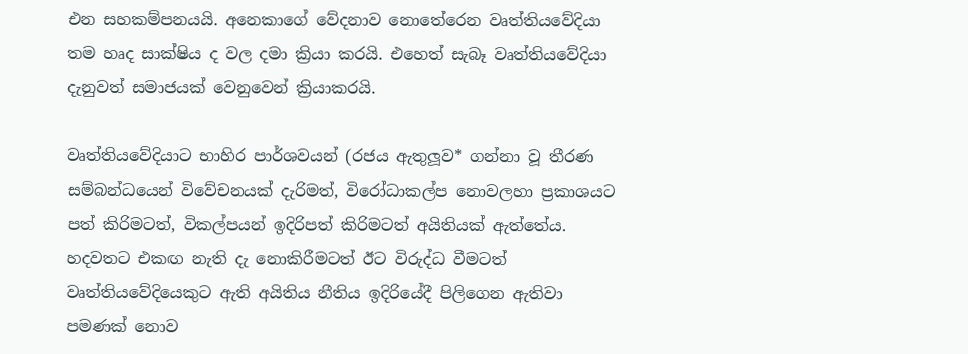එන සහකම්පනයයි. අනෙකාගේ වේදනාව නොතේරෙන වෘත්තියවේදියා තම හෘද සාක්ෂිය ද වල දමා ක්‍රියා කරයි. එහෙත් සැබෑ වෘත්තියවේදියා දැනුවත් සමාජයක් වෙනුවෙන් ක්‍රියාකරයි.

වෘත්තියවේදියාට භාහිර පාර්ශවයන් (රජය ඇතුලූව* ගන්නා වූ තීරණ සම්බන්ධයෙන් විවේචනයක් දැරිමත්, විරෝධාකල්ප නොවලහා ප්‍රකාශයට පත් කිරිමටත්, විකල්පයන් ඉදිරිපත් කිරිමටත් අයිතියක් ඇත්තේය. හදවතට එකඟ නැති දැ නොකිරීමටත් ඊට විරුද්ධ වීමටත් වෘත්තියවේදියෙකුට ඇති අයිතිය නීතිය ඉදිරියේදී පිලිගෙන ඇතිවා පමණක් නොව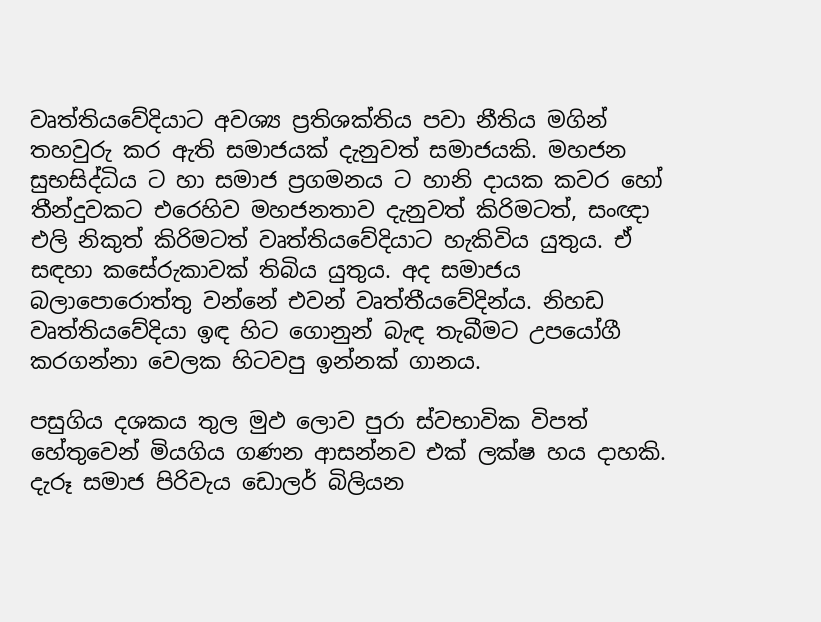වෘත්තියවේදියාට අවශ්‍ය ප්‍රතිශක්තිය පවා නීතිය මගින් තහවුරු කර ඇති සමාජයක් දැනුවත් සමාජයකි. මහජන සුභසිද්ධිය ට හා සමාජ ප්‍රගමනය ට හානි දායක කවර හෝ තීන්දුවකට එරෙහිව මහජනතාව දැනුවත් කිරිමටත්, සංඥා එලි නිකුත් කිරිමටත් වෘත්තියවේදියාට හැකිවිය යුතුය. ඒ සඳහා කසේරුකාවක් තිබිය යුතුය. අද සමාජය බලාපොරොත්තු වන්නේ එවන් වෘත්තීයවේදින්ය. නිහඩ වෘත්තියවේදියා ඉඳ හිට ගොනුන් බැඳ තැබීමට උපයෝගී කරගන්නා වෙලක හිටවපු ඉන්නක් ගානය.

පසුගිය දශකය තුල මුඵ ලොව පුරා ස්වභාවික විපත් හේතුවෙන් මියගිය ගණන ආසන්නව එක් ලක්ෂ හය දාහකි. දැරූ සමාජ පිරිවැය ඩොලර් බිලියන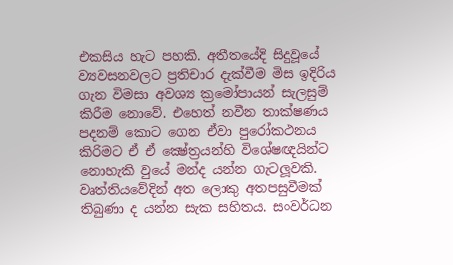එකසිය හැට පහකි. අතීතයේදි සිදුවූයේ ව්‍යවසනවලට ප්‍රතිචාර දැක්වීම මිස ඉදිරිය ගැන විමසා අවශ්‍ය ක්‍රමෝපායන් සැලසුම් කිරීම නොවේ. එහෙත් නවීන තාක්ෂණය පදනම් කොට ගෙන ඒවා පුරෝකථනය කිරිමට ඒ ඒ ක්‍ෂේත්‍රයන්හි විශේෂඥයින්ට නොහැකි වුයේ මන්ද යන්න ගැටලූවකි. වෘත්තියවේදින් අත ලොකු අතපසුවීමක් තිබුණා ද යන්න සැක සහිතය. සංවර්ධන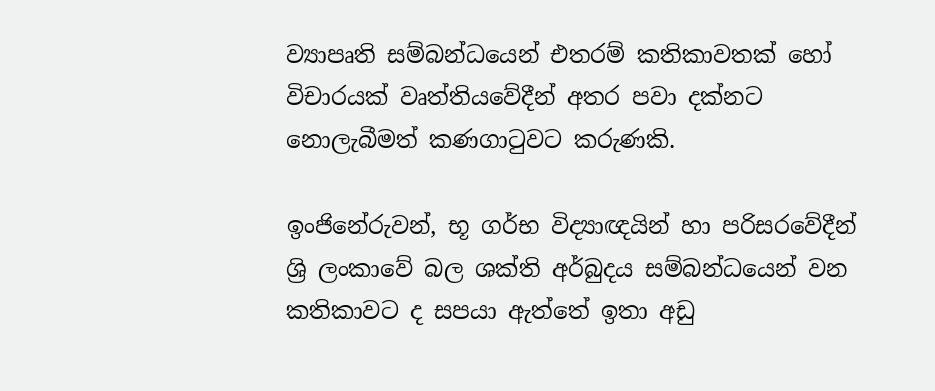ව්‍යාපෘති සම්බන්ධයෙන් එතරම් කතිකාවතක් හෝ විචාරයක් වෘත්තියවේදීන් අතර පවා දක්නට නොලැබීමත් කණගාටුවට කරුණකි.

ඉංජිනේරුවන්, භූ ගර්භ විද්‍යාඥයින් හා පරිසරවේදීන් ශ්‍රි ලංකාවේ බල ශක්ති අර්බුදය සම්බන්ධයෙන් වන කතිකාවට ද සපයා ඇත්තේ ඉතා අඩු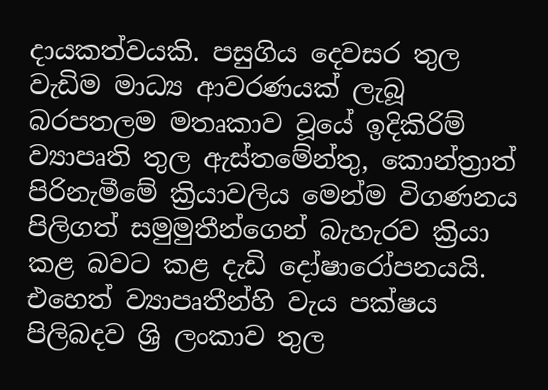දායකත්වයකි. පසුගිය දෙවසර තුල වැඩිම මාධ්‍ය ආවරණයක් ලැබූ බරපතලම මතෘකාව වූයේ ඉදිකිරිම් ව්‍යාපෘති තුල ඇස්තමේන්තු, කොන්ත්‍රාත් පිරිනැමීමේ ක්‍රියාවලිය මෙන්ම විගණනය පිලිගත් සමුමුතීන්ගෙන් බැහැරව ක්‍රියා කළ බවට කළ දැඩි දෝෂාරෝපනයයි. එහෙත් ව්‍යාපෘතීන්හි වැය පක්ෂය පිලිබදව ශ්‍රි ලංකාව තුල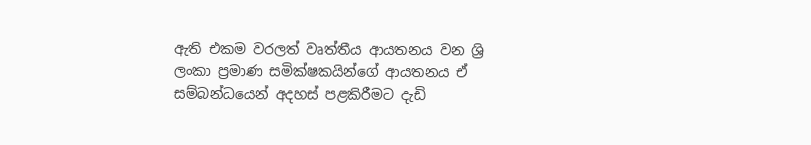ඇති එකම වරලත් වෘත්තීය ආයතනය වන ශ්‍රි ලංකා ප්‍රමාණ සමික්ෂකයින්ගේ ආයතනය ඒ සම්බන්ධයෙන් අදහස් පළකිරීමට දැඩි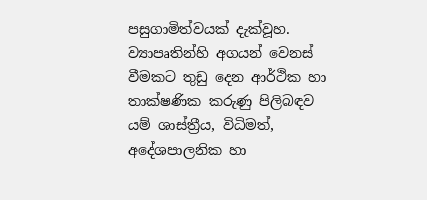පසුගාමිත්වයක් දැක්වූහ. ව්‍යාපෘතින්හි අගයන් වෙනස් වීමකට තුඩු දෙන ආර්ථික හා තාක්ෂණික කරුණු පිලිබඳව යම් ශාස්ත්‍රීය, විධිමත්, අදේශපාලනික හා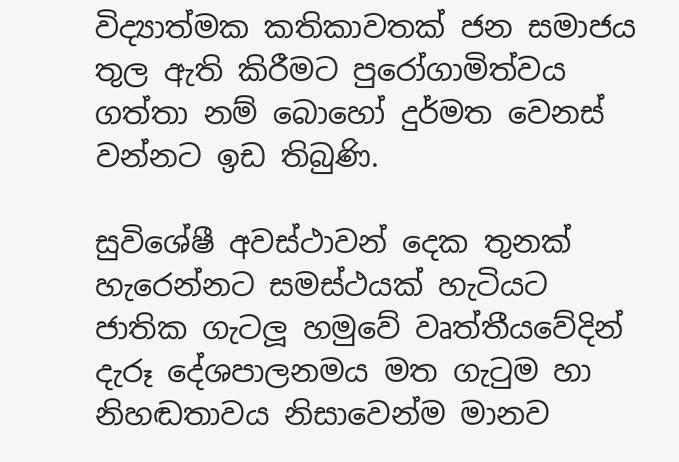විද්‍යාත්මක කතිකාවතක් ජන සමාජය තුල ඇති කිරීමට පුරෝගාමිත්වය ගත්තා නම් බොහෝ දුර්මත වෙනස් වන්නට ඉඩ තිබුණි.

සුවිශේෂී අවස්ථාවන් දෙක තුනක් හැරෙන්නට සමස්ථයක් හැටියට ජාතික ගැටලූ හමුවේ වෘත්තීයවේදින් දැරූ දේශපාලනමය මත ගැටුම හා නිහඬතාවය නිසාවෙන්ම මානව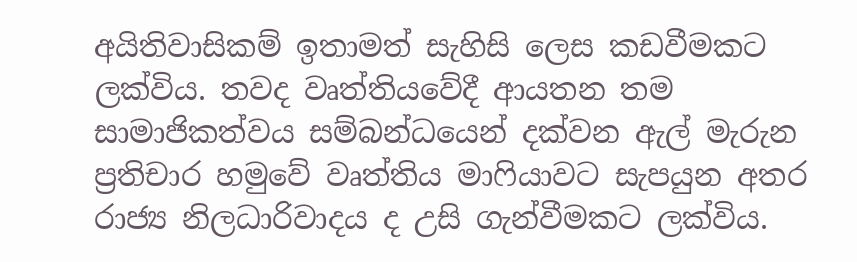අයිතිවාසිකම් ඉතාමත් සැහිසි ලෙස කඩවීමකට ලක්විය. තවද වෘත්තියවේදී ආයතන තම සාමාජිකත්වය සම්බන්ධයෙන් දක්වන ඇල් මැරුන ප්‍රතිචාර හමුවේ වෘත්තිය මාෆියාවට සැපයුන අතර රාජ්‍ය නිලධාරිවාදය ද උසි ගැන්වීමකට ලක්විය.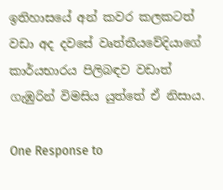ඉතිහාසයේ අන් කවර කලකටත් වඩා අද දවසේ වෘත්තීයවේදියාගේ කාර්යභාරය පිලිබඳව වඩාත් ගැඹුරින් විමසිය යුත්තේ ඒ නිසාය.

One Response to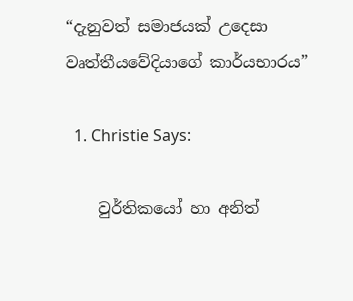“දැනුවත් සමාජයක් උදෙසා වෘත්තීයවේදියාගේ කාර්යභාරය”

  1. Christie Says:

    වුර්තිකයෝ හා අනිත්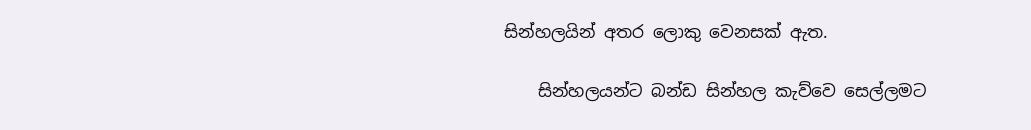සින්හලයින් අතර ලොකු වෙනසක් ඇත.

    සින්හලයන්ට බන්ඩ සින්හල කැව්වෙ සෙල්ලමට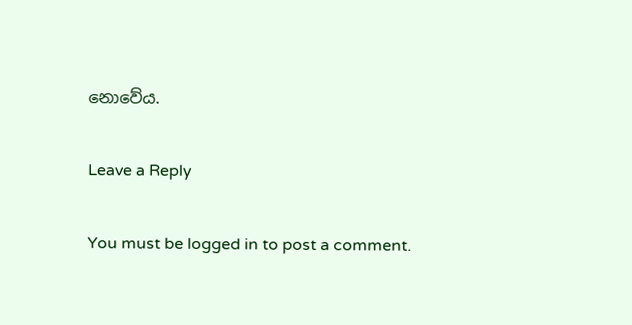නොවේය.

Leave a Reply

You must be logged in to post a comment.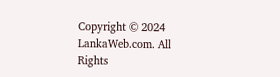Copyright © 2024 LankaWeb.com. All Rights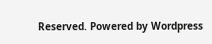Reserved. Powered by Wordpress